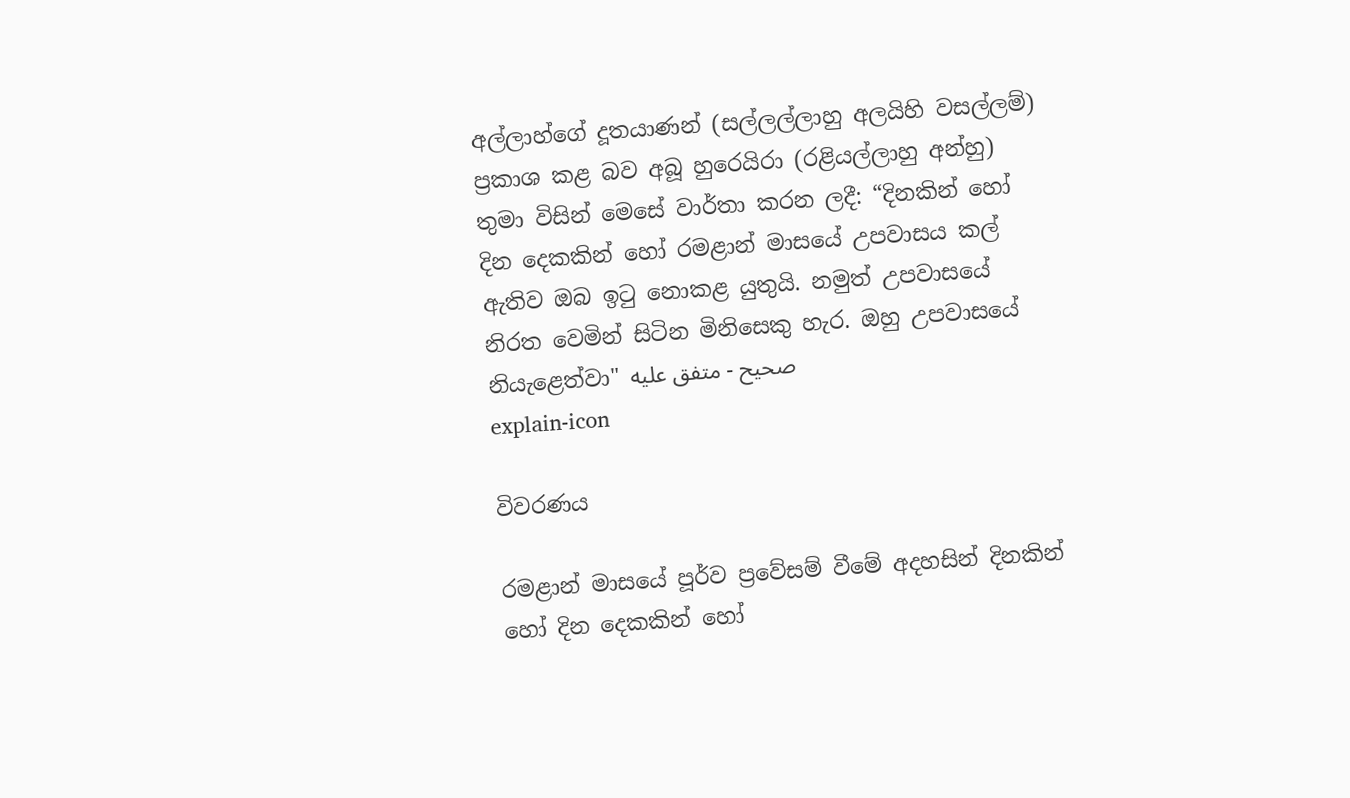අල්ලාහ්ගේ දූතයාණන් (සල්ලල්ලාහු අලයිහි වසල්ලම්) ප්‍රකාශ කළ බව අබූ හුරෙයිරා (රළියල්ලාහු අන්හු) තුමා විසින් මෙසේ වාර්තා කරන ලදී: “දිනකින් හෝ දින දෙකකින් හෝ රමළාන් මාසයේ උපවාසය කල් ඇතිව ඔබ ඉටු නොකළ යුතුයි. නමුත් උපවාසයේ නිරත වෙමින් සිටින මිනිසෙකු හැර. ඔහු උපවාසයේ නියැළෙත්වා" صحيح - متفق عليه
explain-icon

විවරණය

රමළාන් මාසයේ පූර්ව ප්‍රවේසම් වීමේ අදහසින් දිනකින් හෝ දින දෙකකින් හෝ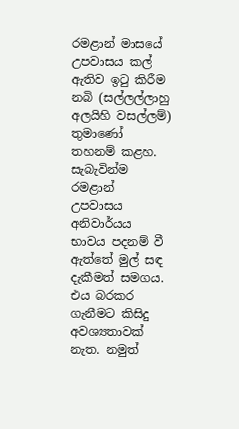රමළාන් මාසයේ උපවාසය කල් ඇතිව ඉටු කිරීම නබි (සල්ලල්ලාහු අලයිහි වසල්ලම්) තුමාණෝ තහනම් කළහ. සැබැවින්ම රමළාන් උපවාසය අනිවාර්යය භාවය පදනම් වී ඇත්තේ මුල් සඳ දැකීමත් සමගය. එය බරකර ගැනීමට කිසිදු අවශ්‍යතාවක් නැත. නමුත්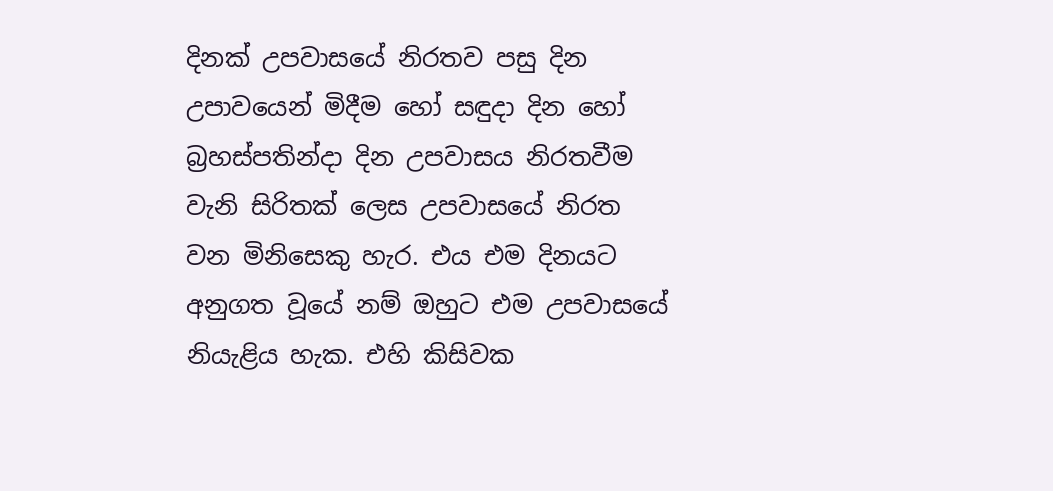දිනක් උපවාසයේ නිරතව පසු දින උපාවයෙන් මිදීම හෝ සඳුදා දින හෝ බ්‍රහස්පතින්දා දින උපවාසය නිරතවීම වැනි සිරිතක් ලෙස උපවාසයේ නිරත වන මිනිසෙකු හැර. එය එම දිනයට අනුගත වූයේ නම් ඔහුට එම උපවාසයේ නියැළිය හැක. එහි කිසිවක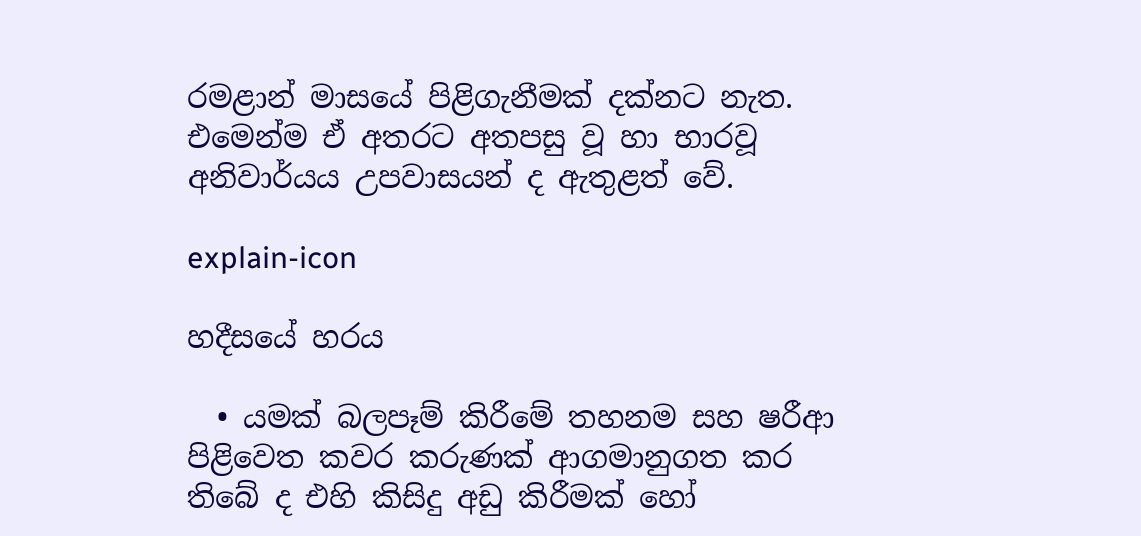රමළාන් මාසයේ පිළිගැනීමක් දක්නට නැත. එමෙන්ම ඒ අතරට අතපසු වූ හා භාරවූ අනිවාර්යය උපවාසයන් ද ඇතුළත් වේ.

explain-icon

හදීසයේ හරය

  • යමක් බලපෑම් කිරීමේ තහනම සහ ෂරීආ පිළිවෙත කවර කරුණක් ආගමානුගත කර තිබේ ද එහි කිසිදු අඩු කිරීමක් හෝ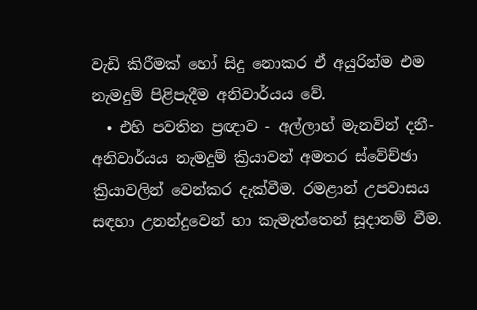වැඩි කිරීමක් හෝ සිදු නොකර ඒ අයුරින්ම එම නැමදුම් පිළිපැදීම අනිවාර්යය වේ.
  • එහි පවතින ප්‍රඥාව - අල්ලාහ් මැනවින් දනී- අනිවාර්යය නැමදුම් ක්‍රියාවන් අමතර ස්වේච්ඡා ක්‍රියාවලින් වෙන්කර දැක්වීම. රමළාන් උපවාසය සඳහා උනන්දුවෙන් හා කැමැත්තෙන් සූදානම් වීම.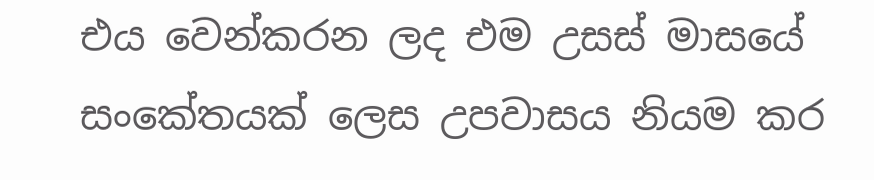එය වෙන්කරන ලද එම උසස් මාසයේ සංකේතයක් ලෙස උපවාසය නියම කර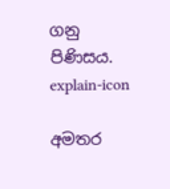ගනු පිණිසය.
explain-icon

අමතර